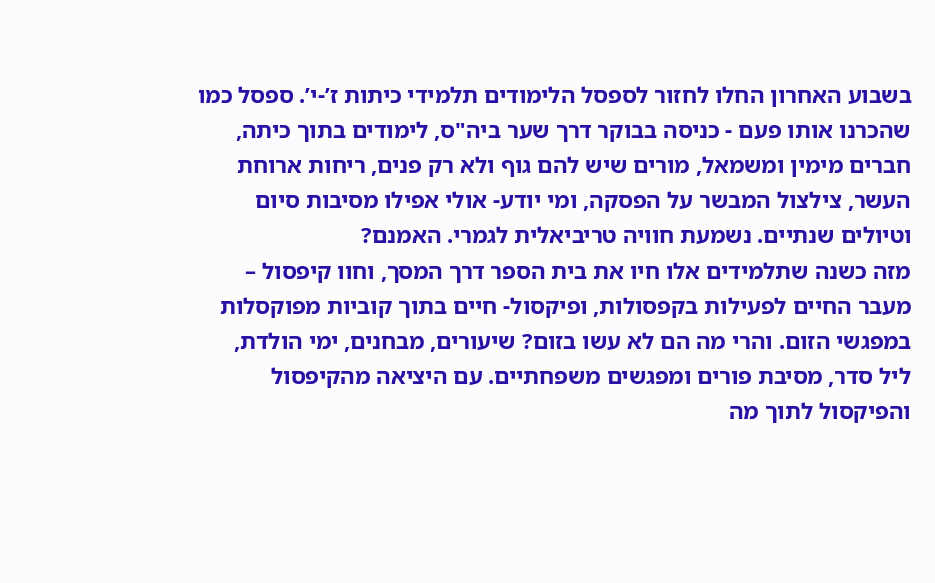בשבוע האחרון החלו לחזור לספסל הלימודים תלמידי כיתות ז’-י’. ספסל כמו שהכרנו אותו פעם - כניסה בבוקר דרך שער ביה"ס, לימודים בתוך כיתה, חברים מימין ומשמאל, מורים שיש להם גוף ולא רק פנים, ריחות ארוחת העשר, צילצול המבשר על הפסקה, ומי יודע- אולי אפילו מסיבות סיום וטיולים שנתיים. נשמעת חוויה טריביאלית לגמרי. האמנם?
מזה כשנה שתלמידים אלו חיו את בית הספר דרך המסך, וחוו קיפסול – מעבר החיים לפעילות בקפסולות, ופיקסול- חיים בתוך קוביות מפוקסלות במפגשי הזום. והרי מה הם לא עשו בזום? שיעורים, מבחנים, ימי הולדת, ליל סדר, מסיבת פורים ומפגשים משפחתיים. עם היציאה מהקיפסול והפיקסול לתוך מה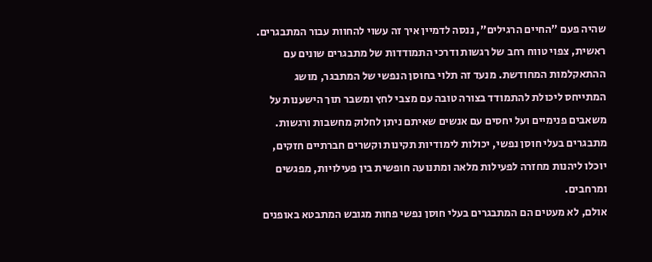שהיה פעם "החיים הרגילים", ננסה לדמיין איך זה עשוי להחוות עבור המתבגרים. ראשית, צפוי טווח רחב של רגשות ודרכי התמודדות של מתבגרים שונים עם ההתאקלמות המחודשת. מנעד זה תלוי בחוסן הנפשי של המתבגר, מושג המתייחס ליכולת להתמודד בצורה טובה עם מצבי לחץ ומשבר תוך הישענות על משאבים פנימיים ועל יחסים עם אנשים שאיתם ניתן לחלוק מחשבות ורגשות. מתבגרים בעלי חוסן נפשי, יכולות לימודיות תקינות וקשרים חברתיים חזקים, יוכלו ליהנות מחזרה לפעילות מלאה ומתנועה חופשית בין פעילויות, מפגשים ומרחבים.
אולם, לא מעטים הם המתבגרים בעלי חוסן נפשי פחות מגובש המתבטא באופנים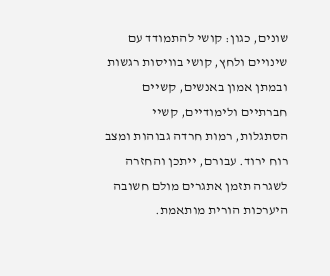שונים, כגון: קושי להתמודד עם שינויים ולחץ, קושי בוויסות רגשות ובמתן אמון באנשים, קשיים חברתיים ולימודיים, קשיי הסתגלות, רמות חרדה גבוהות ומצב רוח ירוד. עבורם, ייתכן והחזרה לשגרה תזמן אתגרים מולם חשובה היערכות הורית מותאמת.